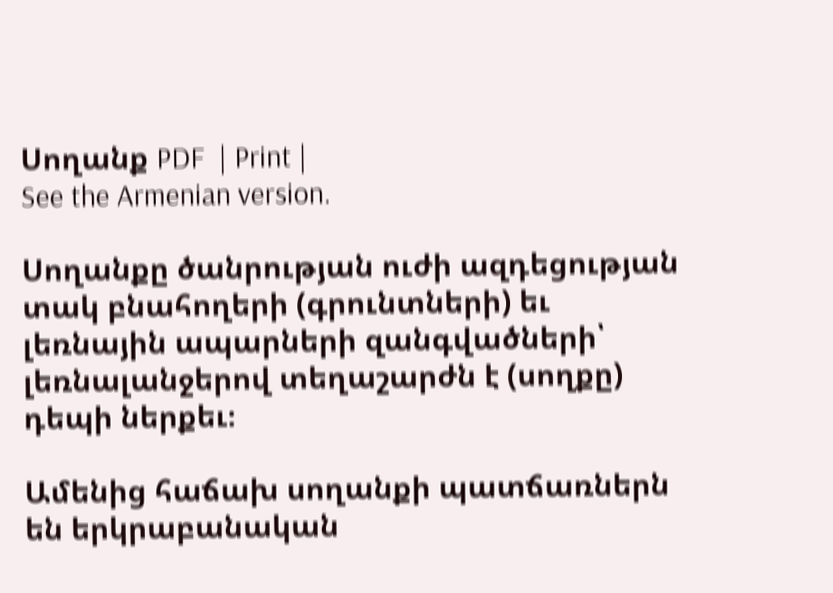Սողանք PDF  | Print |
See the Armenian version.

Սողանքը ծանրության ուժի ազդեցության տակ բնահողերի (գրունտների) եւ լեռնային ապարների զանգվածների՝ լեռնալանջերով տեղաշարժն է (սողքը) դեպի ներքեւ։

Ամենից հաճախ սողանքի պատճառներն են երկրաբանական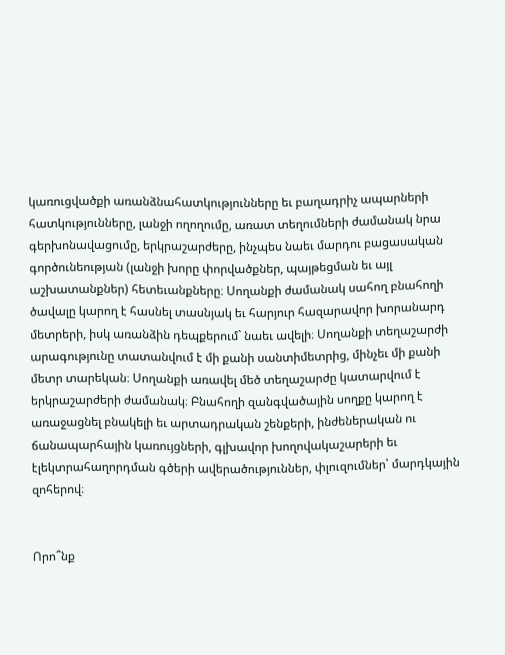կառուցվածքի առանձնահատկությունները եւ բաղադրիչ ապարների հատկությունները, լանջի ողողումը, առատ տեղումների ժամանակ նրա գերխոնավացումը, երկրաշարժերը, ինչպես նաեւ մարդու բացասական գործունեության (լանջի խորը փորվածքներ, պայթեցման եւ այլ աշխատանքներ) հետեւանքները։ Սողանքի ժամանակ սահող բնահողի ծավալը կարող է հասնել տասնյակ եւ հարյուր հազարավոր խորանարդ մետրերի, իսկ առանձին դեպքերում` նաեւ ավելի։ Սողանքի տեղաշարժի արագությունը տատանվում է մի քանի սանտիմետրից, մինչեւ մի քանի մետր տարեկան։ Սողանքի առավել մեծ տեղաշարժը կատարվում է երկրաշարժերի ժամանակ։ Բնահողի զանգվածային սողքը կարող է առաջացնել բնակելի եւ արտադրական շենքերի, ինժեներական ու ճանապարհային կառույցների, գլխավոր խողովակաշարերի եւ էլեկտրահաղորդման գծերի ավերածություններ, փլուզումներ՝ մարդկային զոհերով։


Որո՞նք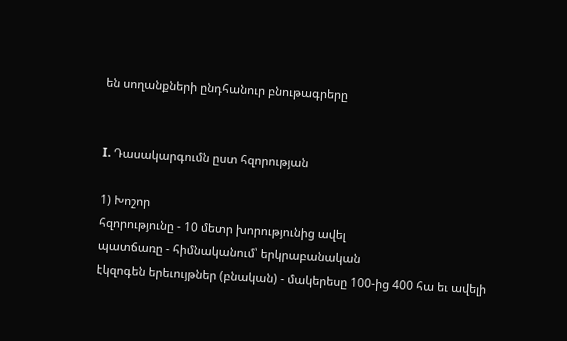են սողանքների ընդհանուր բնութագրերը


I. Դասակարգումն ըստ հզորության

1) Խոշոր
հզորությունը - 10 մետր խորությունից ավել
պատճառը - հիմնականում՝ երկրաբանական
էկզոգեն երեւույթներ (բնական) - մակերեսը 100-ից 400 հա եւ ավելի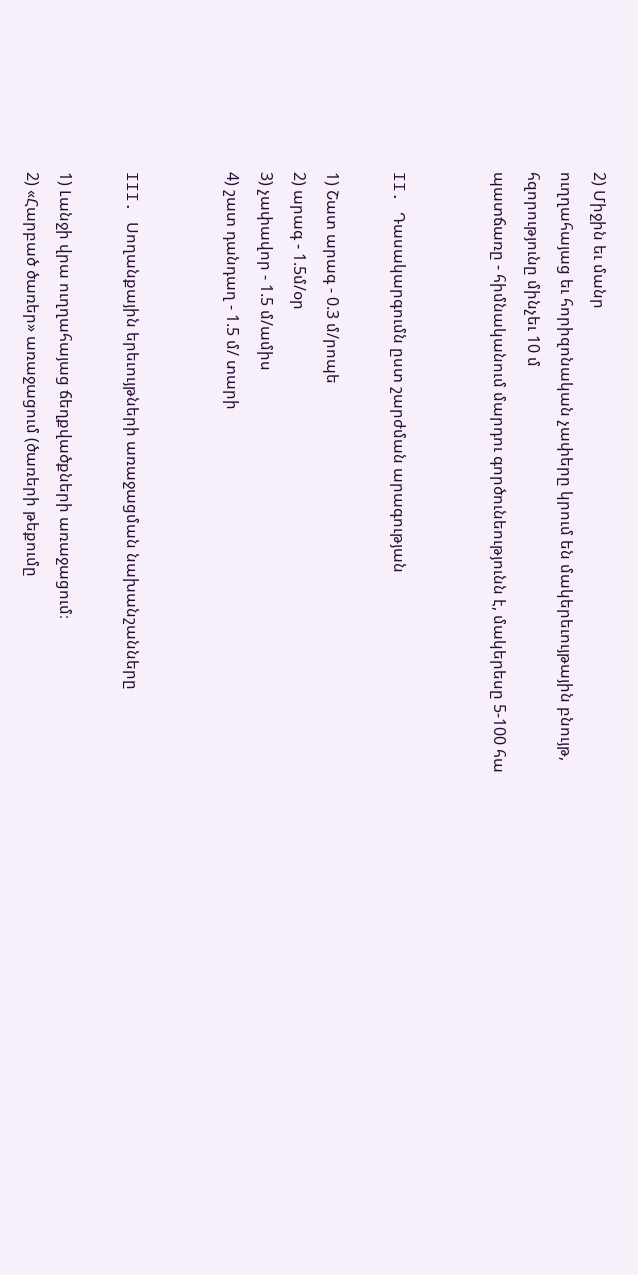2) Միջին եւ մանր
ուղղահայաց եւ հորիզոնական չափերը կրում են մակերեւույթային բնույթ, հզորությունը մինչեւ 10 մ
պատճառը - հիմնականում մարդու գործունեությունն է, մակերեսը 5-100 հա


II. Դասակարգումն ըստ շարժման արագության

1) Շատ արագ - 0.3 մ/րոպե
2) արագ - 1.5մ/օր
3) չափավոր - 1.5 մ/ամիս
4) շատ դանդաղ - 1.5 մ/ տարի


III. Սողանքային երեւույթների առաջացման նախանշանները

1) Լանջի վրա ուղղահայաց ճեղքվածքների առաջացում։
2) «Հարբած ծառեր» առաջացում (ծառերի թեքումը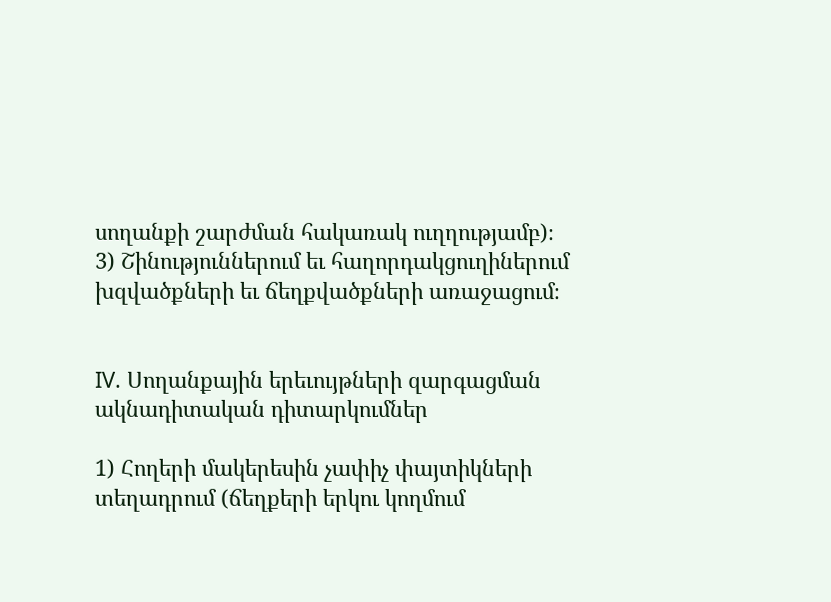սողանքի շարժման հակառակ ուղղությամբ)։
3) Շինություններում եւ հաղորդակցուղիներում խզվածքների եւ ճեղքվածքների առաջացում։


IV. Սողանքային երեւույթների զարգացման ակնադիտական դիտարկումներ

1) Հողերի մակերեսին չափիչ փայտիկների տեղադրում (ճեղքերի երկու կողմում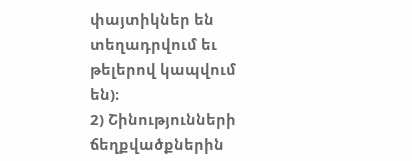փայտիկներ են տեղադրվում եւ թելերով կապվում են)։
2) Շինությունների ճեղքվածքներին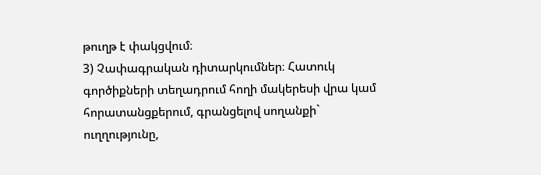թուղթ է փակցվում։
3) Չափագրական դիտարկումներ։ Հատուկ գործիքների տեղադրում հողի մակերեսի վրա կամ հորատանցքերում, գրանցելով սողանքի` ուղղությունը,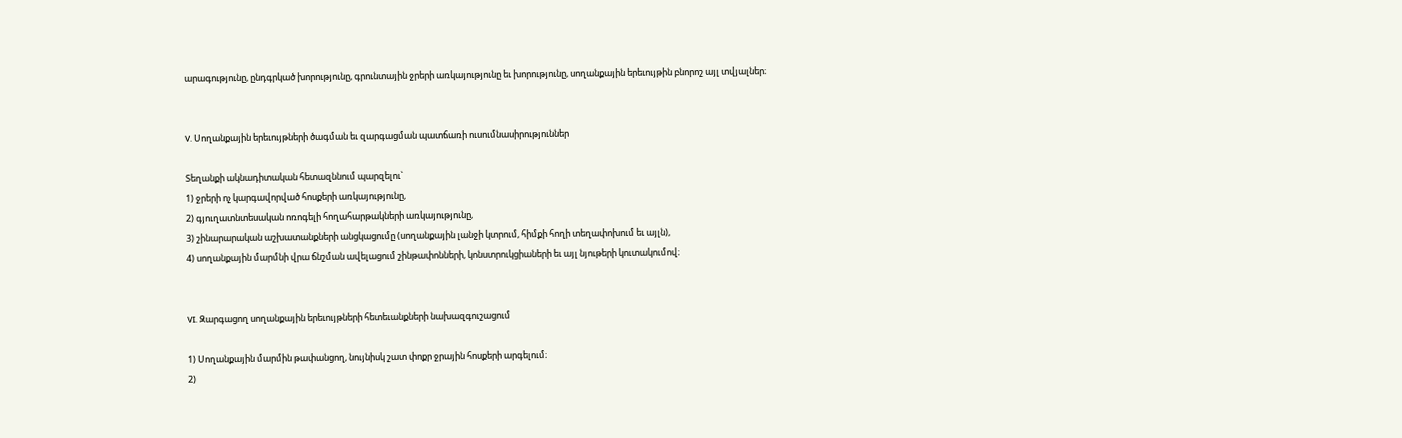արագությունը, ընդգրկած խորությունը, գրունտային ջրերի առկայությունը եւ խորությունը, սողանքային երեւույթին բնորոշ այլ տվյալներ։


V. Սողանքային երեւույթների ծագման եւ զարգացման պատճառի ուսումնասիրություններ

Տեղանքի ակնադիտական հետազննում պարզելու`
1) ջրերի ոչ կարգավորված հոսքերի առկայությունը,
2) գյուղատնտեսական ոռոգելի հողահարթակների առկայությունը,
3) շինարարական աշխատանքների անցկացումը (սողանքային լանջի կտրում, հիմքի հողի տեղափոխում եւ այլն),
4) սողանքային մարմնի վրա ճնշման ավելացում շինթափոնների, կոնստրուկցիաների եւ այլ նյութերի կուտակումով։


VI. Զարգացող սողանքային երեւույթների հետեւանքների նախազգուշացում

1) Սողանքային մարմին թափանցող, նույնիսկ շատ փոքր ջրային հոսքերի արգելում։
2)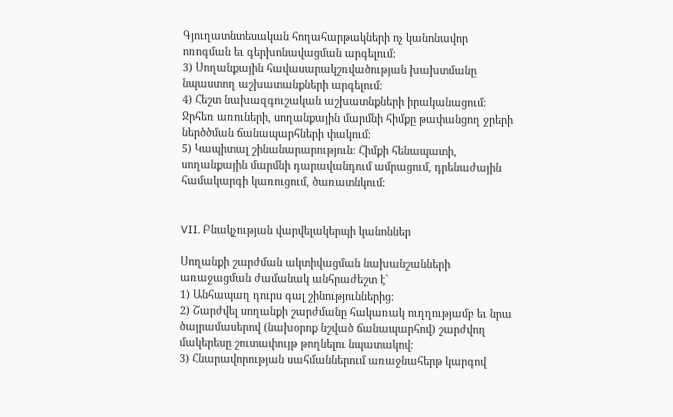Գյուղատնտեսական հողահարթակների ոչ կանոնավոր ոռոգման եւ գերխոնավացման արգելում։
3) Սողանքային հավասարակշռվածության խախտմանը նպաստող աշխատանքների արգելում։
4) Հեշտ նախազգուշական աշխատնքների իրականացում։ Ջրհեռ առուների, սողանքային մարմնի հիմքը թափանցող ջրերի ներծծման ճանապարհների փակում։
5) Կապիտալ շինանարարություն։ Հիմքի հենապատի, սողանքային մարմնի դարավանդում ամրացում, դրենաժային համակարգի կառուցում, ծառատնկում։


VII. Բնակչության վարվելակերպի կանոններ

Սողանքի շարժման ակտիվացման նախանշանների առաջացման ժամանակ անհրաժեշտ է`
1) Անհապաղ դուրս գալ շինություններից։
2) Շարժվել սողանքի շարժմանը հակառակ ուղղությամբ եւ նրա ծայրամասերով (նախօրոք նշված ճանապարհով) շարժվող մակերեսը շուտափույթ թողնելու նպատակով։
3) Հնարավորության սահմաններում առաջնահերթ կարգով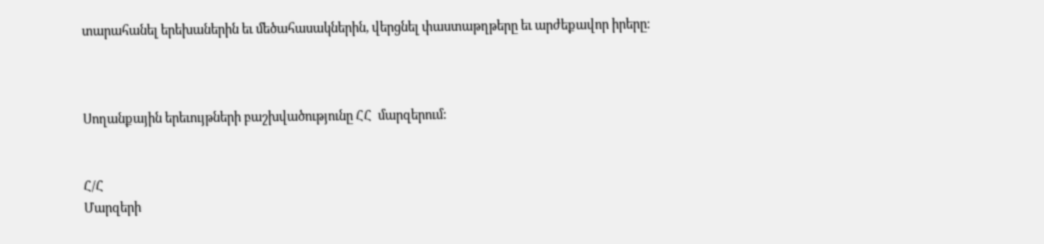տարահանել երեխաներին եւ մեծահասակներին, վերցնել փաստաթղթերը եւ արժեքավոր իրերը։



Սողանքային երեւույթների բաշխվածությունը ՀՀ  մարզերում:


Հ/Հ
Մարզերի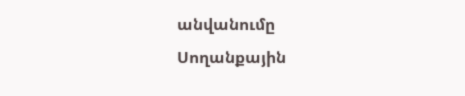անվանումը
Սողանքային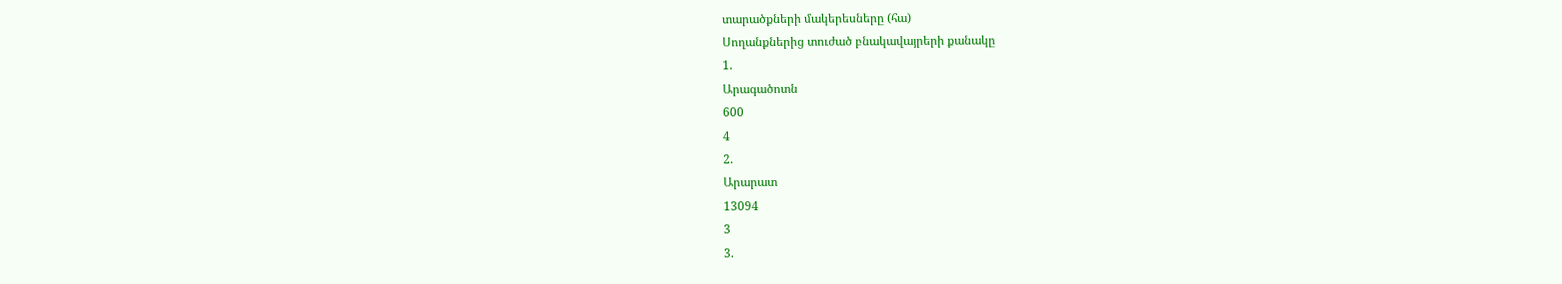տարածքների մակերեսները (հա)
Սողանքներից տուժած բնակավայրերի քանակը
1.
Արագածոտն
600
4
2.
Արարատ
13094
3
3.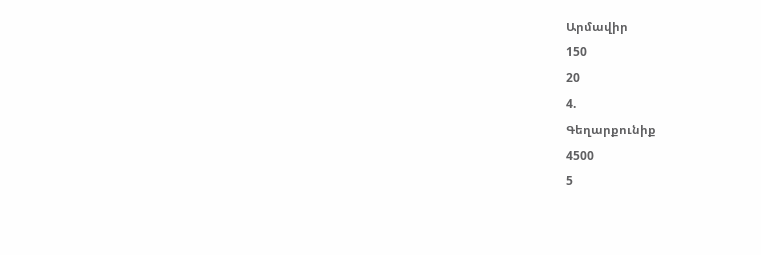Արմավիր
150
20
4.
Գեղարքունիք
4500
5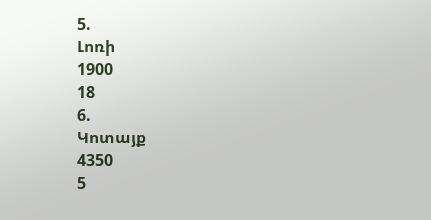5.
Լոռի
1900
18
6.
Կոտայք
4350
5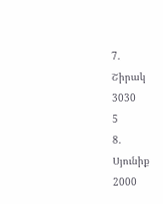7.
Շիրակ
3030
5
8.
Սյունիք
2000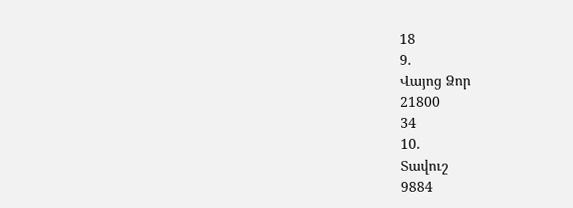18
9.
Վայոց Ձոր
21800
34
10.
Տավուշ
9884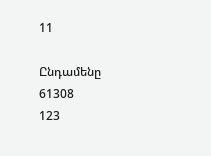11

Ընդամենը
61308
123